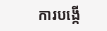ការបង្កើ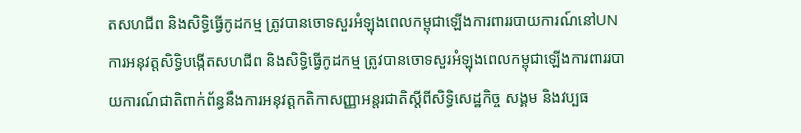តសហជីព និងសិទ្ធិធ្វើកូដកម្ម ត្រូវបានចោទសួរអំឡុងពេលកម្ពុជាឡើងការពាររបាយការណ៍នៅUN
ការអនុវត្តសិទ្ធិបង្កើតសហជីព និងសិទ្ធិធ្វើកូដកម្ម ត្រូវបានចោទសួរអំឡុងពេលកម្ពុជាឡើងការពាររបាយការណ៍ជាតិពាក់ព័ន្ធនឹងការអនុវត្តកតិកាសញ្ញាអន្តរជាតិស្តីពីសិទ្ធិសេដ្ឋកិច្ច សង្គម និងវប្បធ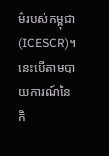ម៌របស់កម្ពុជា(ICESCR)។ នេះបើតាមបាយការណ៍នៃកិ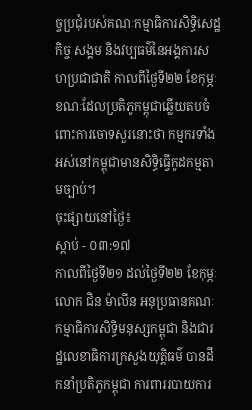ច្ចប្រជុំរបស់គណៈកម្មាធិការសិទ្ធិសេដ្ឋកិច្ច សង្គម និងវប្បធម៌នៃអង្គការសហប្រជាជាតិ កាលពីថ្ងៃទី២២ ខែកុម្ភៈ ខណៈដែលប្រតិភូកម្ពុជាឆ្លើយតបចំពោះការចោទសួរនោះថា កម្មករទាំងអស់នៅកម្ពុជាមានសិទ្ធិធ្វើកូដកម្មតាមច្បាប់។
ចុះផ្សាយនៅថ្ងៃ៖
ស្តាប់ - ០៣:១៧
កាលពីថ្ងៃទី២១ ដល់ថ្ងៃទី២២ ខែកុម្ភៈ លោក ជិន ម៉ាលីន អនុប្រធានគណៈកម្មាធិការសិទ្ធិមនុស្សកម្ពុជា និងជារដ្ឋលេខាធិការក្រសួងយុត្តិធម៌ បានដឹកនាំប្រតិភូកម្ពុជា ការពាររបាយការ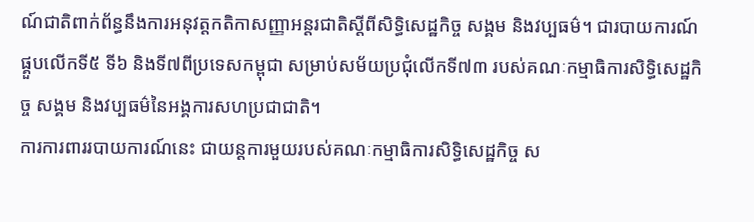ណ៍ជាតិពាក់ព័ន្ធនឹងការអនុវត្តកតិកាសញ្ញាអន្តរជាតិស្តីពីសិទ្ធិសេដ្ឋកិច្ច សង្គម និងវប្បធម៌។ ជារបាយការណ៍ផ្គួបលើកទី៥ ទី៦ និងទី៧ពីប្រទេសកម្ពុជា សម្រាប់សម័យប្រជុំលើកទី៧៣ របស់គណៈកម្មាធិការសិទ្ធិសេដ្ឋកិច្ច សង្គម និងវប្បធម៌នៃអង្គការសហប្រជាជាតិ។
ការការពាររបាយការណ៍នេះ ជាយន្តការមួយរបស់គណៈកម្មាធិការសិទ្ធិសេដ្ឋកិច្ច ស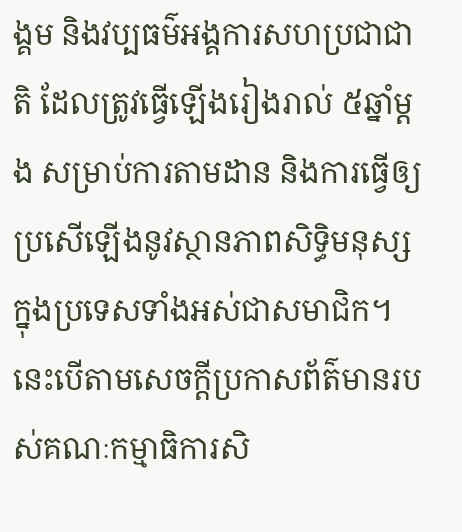ង្គម និងវប្បធម៌អង្គការសហប្រជាជាតិ ដែលត្រូវធ្វើឡើងរៀងរាល់ ៥ឆ្នាំម្តង សម្រាប់ការតាមដាន និងការធ្វើឲ្យប្រសើឡើងនូវស្ថានភាពសិទ្ធិមនុស្សក្នុងប្រទេសទាំងអស់ជាសមាជិក។ នេះបើតាមសេចក្តីប្រកាសព័ត៌មានរបស់គណៈកម្មាធិការសិ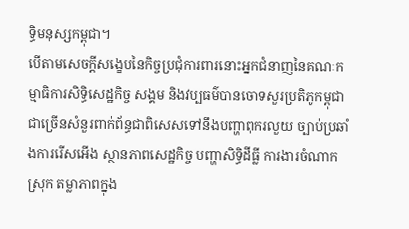ទ្ធិមនុស្សកម្ពុជា។
បើតាមសេចក្តីសង្ខេបនៃកិច្ចប្រជុំការពារនោះអ្នកជំនាញនៃគណៈកម្មាធិការសិទ្ធិសេដ្ឋកិច្ច សង្គម និងវប្បធម៌បានចោទសួរប្រតិភូកម្ពុជាជាច្រើនសំនួរពាក់ព័ន្ធជាពិសេសទៅនឹងបញ្ហាពុករលួយ ច្បាប់ប្រឆាំងការរើសអើង ស្ថានភាពសេដ្ឋកិច្ច បញ្ហាសិទ្ធិដីធ្លី ការងារចំណាកស្រុក តម្លាភាពក្នុង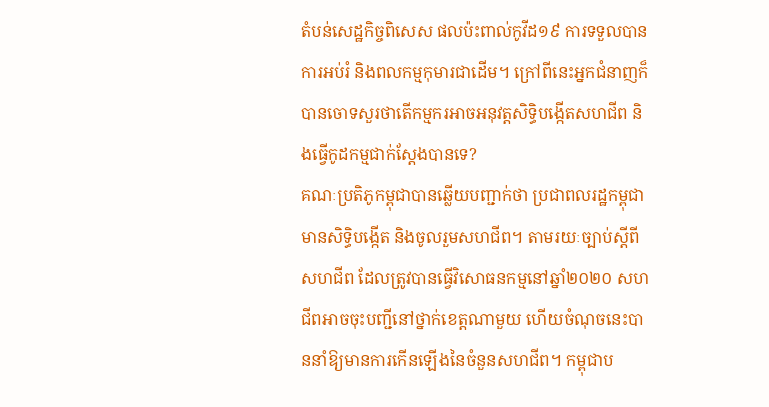តំបន់សេដ្ឋកិច្ចពិសេស ផលប៉ះពាល់កូវីដ១៩ ការទទួលបានការអប់រំ និងពលកម្មកុមារជាដើម។ ក្រៅពីនេះអ្នកជំនាញក៏បានចោទសួរថាតើកម្មករអាចអនុវត្តសិទ្ធិបង្កើតសហជីព និងធ្វើកូដកម្មជាក់ស្តែងបានទេ?
គណៈប្រតិភូកម្ពុជាបានឆ្លើយបញ្ជាក់ថា ប្រជាពលរដ្ឋកម្ពុជាមានសិទ្ធិបង្កើត និងចូលរួមសហជីព។ តាមរយៈច្បាប់ស្តីពីសហជីព ដែលត្រូវបានធ្វើវិសោធនកម្មនៅឆ្នាំ២០២០ សហជីពអាចចុះបញ្ជីនៅថ្នាក់ខេត្តណាមួយ ហើយចំណុចនេះបាននាំឱ្យមានការកើនឡើងនៃចំនួនសហជីព។ កម្ពុជាប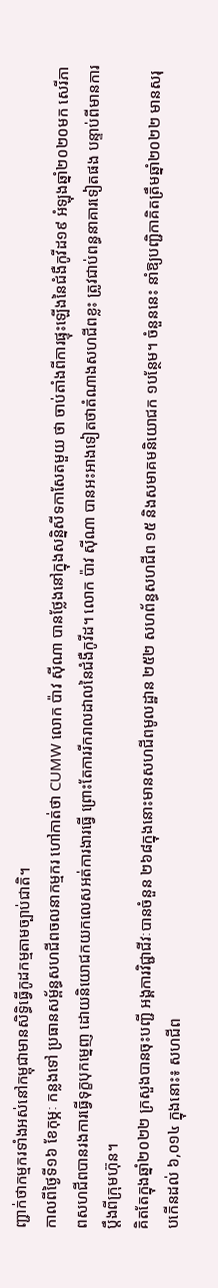ញ្ជាក់ថាកម្មករទាំងអស់នៅកម្ពុជាមានសិទ្ធិធ្វើកូដកម្មតាមច្បាប់ជាតិ។
កាលពីថ្ងៃទី១៦ ខែកុម្ភៈ កន្លងទៅ ប្រធានសម្ព័ន្ធសហជីពចលនាកម្មករ ហៅកាត់ថា CUMW លោក ប៉ាវ ស៊ីណា បានថ្លែងនៅក្នុងសន្និសីទកាសែតមួយ ថា ចាប់តាំងពីការផ្ទុះឡើងនៃជំងឺកូវីដ១៩ អំឡុងឆ្នាំ២០២០មក សេរីភាពសហជីពបានរងការធ្វើទុក្ខបុកម្នេញ ដោយនិយោជកយកលេសអត់ការងារធ្វើ ព្រោះតែការរីករាលដាលនៃជំងឺកូវីដ។ លោក ប៉ាវ ស៊ីណា បានអះអាងទៀតថាតំណាងសហជីពខ្លះ ត្រូវជាប់ពន្ធនាគារទៀតផង បន្ទាប់ពីមានការប្តឹងពីក្រុមហ៊ុន។
គិតតែក្នុងឆ្នាំ២០២២ ក្រសួងបានចុះបញ្ជី អង្គការវិជ្ជាជីវៈបានចំនួន ២៦៨ក្នុងនោះមានសហជីពមូលដ្ឋាន ២៥២ សហព័ន្ធសហជីព ១៥ និងសមាគមនិយោជក ១បន្ថែម។ ចំនួននេះ នាំឱ្យបញ្ជិកាគិតត្រឹមឆ្នាំ២០២២ មានសរុបកើនដល់ ៦,០១៤ ក្នុងនោះ៖ សហជីព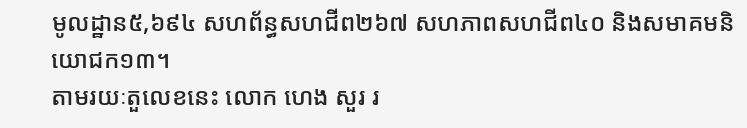មូលដ្ឋាន៥,៦៩៤ សហព័ន្ធសហជីព២៦៧ សហភាពសហជីព៤០ និងសមាគមនិយោជក១៣។
តាមរយៈតួលេខនេះ លោក ហេង សួរ រ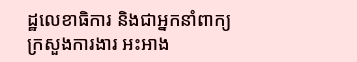ដ្ឋលេខាធិការ និងជាអ្នកនាំពាក្យក្រសួងការងារ អះអាង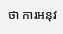ថា ការអនុវ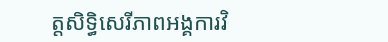ត្តសិទ្ធិសេរីភាពអង្គការវិ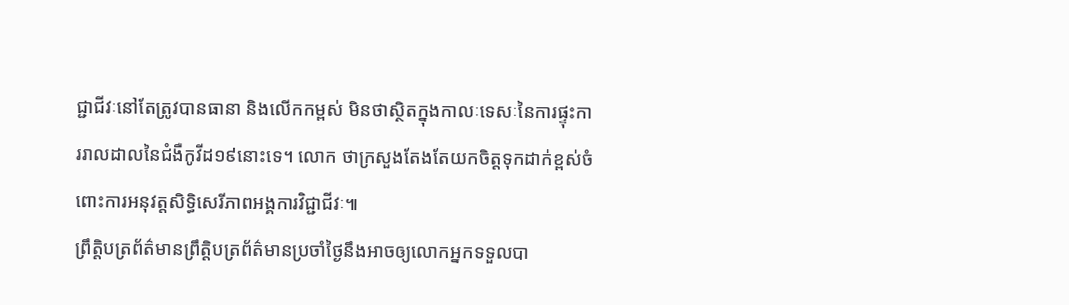ជ្ជាជីវៈនៅតែត្រូវបានធានា និងលើកកម្ពស់ មិនថាស្ថិតក្នុងកាលៈទេសៈនៃការផ្ទុះការរាលដាលនៃជំងឺកូវីដ១៩នោះទេ។ លោក ថាក្រសួងតែងតែយកចិត្តទុកដាក់ខ្ពស់ចំពោះការអនុវត្តសិទ្ធិសេរីភាពអង្គការវិជ្ជាជីវៈ៕
ព្រឹត្តិបត្រព័ត៌មានព្រឹត្តិបត្រព័ត៌មានប្រចាំថ្ងៃនឹងអាចឲ្យលោកអ្នកទទួលបា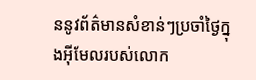ននូវព័ត៌មានសំខាន់ៗប្រចាំថ្ងៃក្នុងអ៊ីមែលរបស់លោក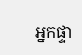អ្នកផ្ទា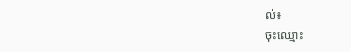ល់៖
ចុះឈ្មោះ